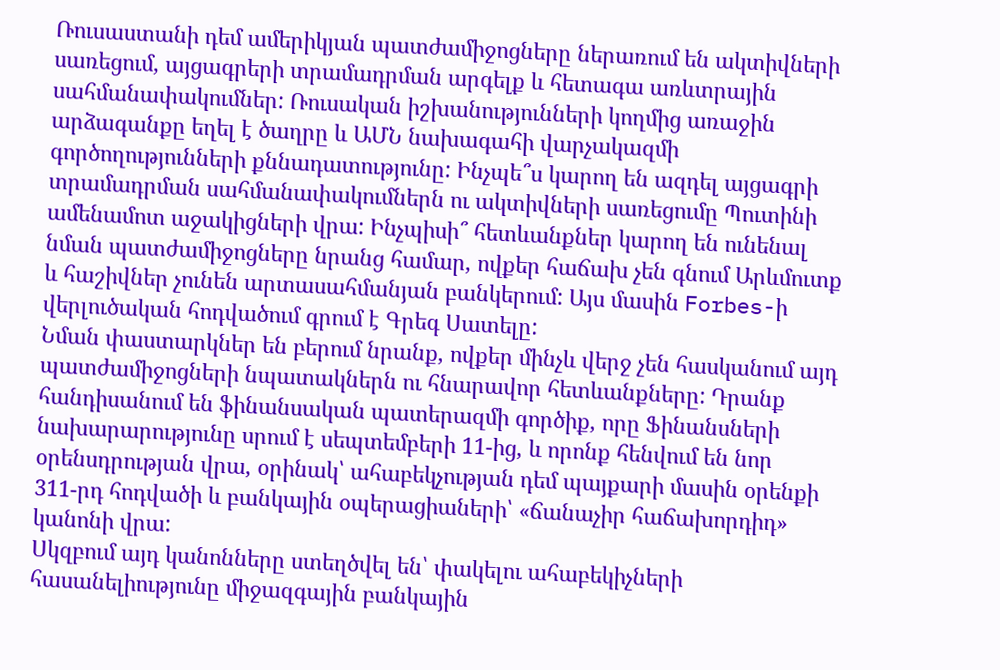Ռուսաստանի դեմ ամերիկյան պատժամիջոցները ներառում են ակտիվների սառեցում, այցագրերի տրամադրման արգելք և հետագա առևտրային սահմանափակումներ: Ռուսական իշխանությունների կողմից առաջին արձագանքը եղել է ծաղրը և ԱՄՆ նախագահի վարչակազմի գործողությունների քննադատությունը: Ինչպե՞ս կարող են ազդել այցագրի տրամադրման սահմանափակումներն ու ակտիվների սառեցումը Պուտինի ամենամոտ աջակիցների վրա: Ինչպիսի՞ հետևանքներ կարող են ունենալ նման պատժամիջոցները նրանց համար, ովքեր հաճախ չեն գնում Արևմուտք և հաշիվներ չունեն արտասահմանյան բանկերում: Այս մասին Forbes-ի վերլուծական հոդվածում գրում է Գրեգ Սատելը:
Նման փաստարկներ են բերում նրանք, ովքեր մինչև վերջ չեն հասկանում այդ պատժամիջոցների նպատակներն ու հնարավոր հետևանքները: Դրանք հանդիսանում են ֆինանսական պատերազմի գործիք, որը Ֆինանսների նախարարությունը սրում է սեպտեմբերի 11-ից, և որոնք հենվում են նոր օրենսդրության վրա, օրինակ՝ ահաբեկչության դեմ պայքարի մասին օրենքի 311-րդ հոդվածի և բանկային օպերացիաների՝ «ճանաչիր հաճախորդիդ» կանոնի վրա:
Սկզբում այդ կանոնները ստեղծվել են՝ փակելու ահաբեկիչների հասանելիությունը միջազգային բանկային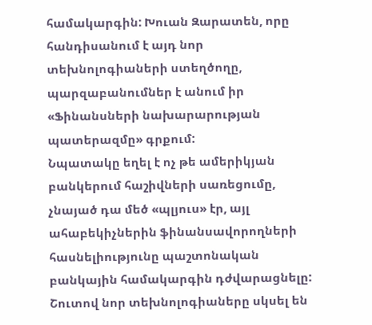համակարգին: Խուան Զարատեն, որը հանդիսանում է այդ նոր տեխնոլոգիաների ստեղծողը, պարզաբանումներ է անում իր «Ֆինանսների նախարարության պատերազմը» գրքում:
Նպատակը եղել է ոչ թե ամերիկյան բանկերում հաշիվների սառեցումը, չնայած դա մեծ «պլյուս» էր, այլ ահաբեկիչներին ֆինանսավորողների հասնելիությունը պաշտոնական բանկային համակարգին դժվարացնելը: Շուտով նոր տեխնոլոգիաները սկսել են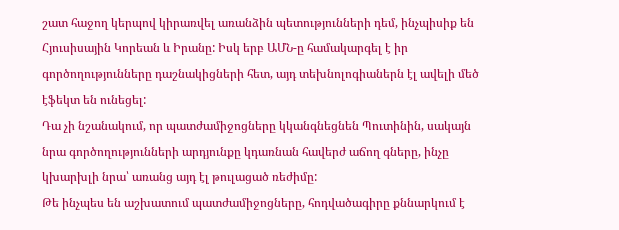շատ հաջող կերպով կիրառվել առանձին պետությունների դեմ, ինչպիսիք են Հյուսիսային Կորեան և Իրանը: Իսկ երբ ԱՄՆ-ը համակարգել է իր գործողությունները դաշնակիցների հետ, այդ տեխնոլոգիաներն էլ ավելի մեծ էֆեկտ են ունեցել:
Դա չի նշանակում, որ պատժամիջոցները կկանգնեցնեն Պուտինին, սակայն նրա գործողությունների արդյունքը կդառնան հավերժ աճող գները, ինչը կխարխլի նրա՝ առանց այդ էլ թուլացած ռեժիմը:
Թե ինչպես են աշխատում պատժամիջոցները, հոդվածագիրը քննարկում է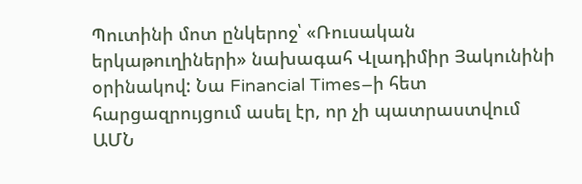Պուտինի մոտ ընկերոջ՝ «Ռուսական երկաթուղիների» նախագահ Վլադիմիր Յակունինի օրինակով: Նա Financial Times–ի հետ հարցազրույցում ասել էր, որ չի պատրաստվում ԱՄՆ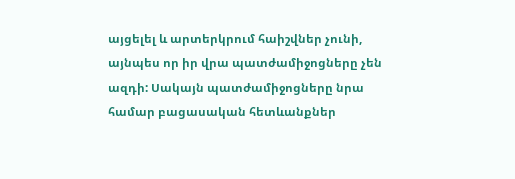այցելել և արտերկրում հաիշվներ չունի, այնպես որ իր վրա պատժամիջոցները չեն ազդի: Սակայն պատժամիջոցները նրա համար բացասական հետևանքներ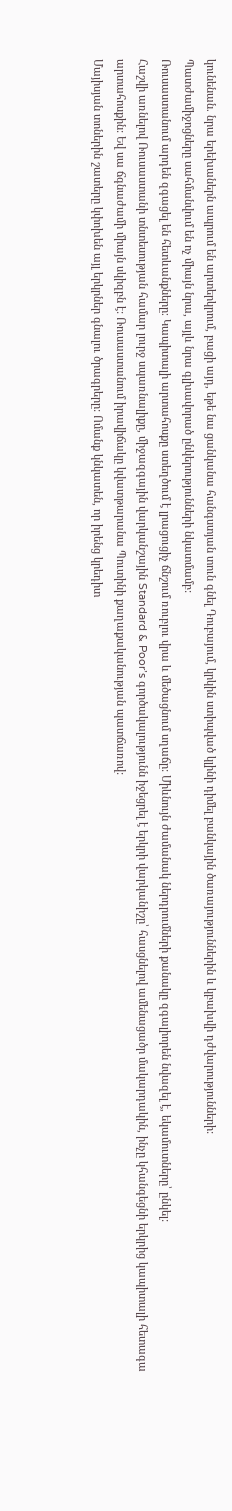կունենան. նրա երեխաներն ապրում են արտերկրում, բացի այդ, եթե նա ցանկանա հանգստյան տուն գնել Դուբայում, կրկին ստիպված կլինի դիմել բանկային ծառայություններին և կբախվի դժվարությունների:
Պատժամիջոցները սահմանվում են ոչ միայն նրա, այլև նրա գլխավորած ընկերությունների նկատմամբ:
Ռուսաստանում արդեն զգացել են հետևանքները։ Կապիտալի արտահոսքը ստեղծում է լրացուցիչ ճնշում ռուբլու վրա և մեծացնում սղաճը: Միևնույն ժամանակ ներդրումների քանակը զգալիորեն նվազել է, եկամուտները՝ ընկել:
Հաշվի առնելով Ռուսաստանի տնտեսության համար լուրջ սպառնալիքը, միջազգային վարկանշային Standard & Poor’s գործակալությունն իջեցրել է երկրի վարկանիշը՝ հասցնելով ամենացածր մակարդակին, ինչը կհանգեցնի երկրից կապիտալի հետագա արտահոսքին: Եվ սա ճգնաժամի միայն սկիզբն է: Ռուսաստանում իրավիճակը կվատթարանա Պուտինի քաղաքականության պատճառով:
Մայիսյան տոներին շատերը կփոխեն այլ երկրներ գնալու ծրագրերը: Ոմանք կնկատեն, որ իրենց կրեդիտ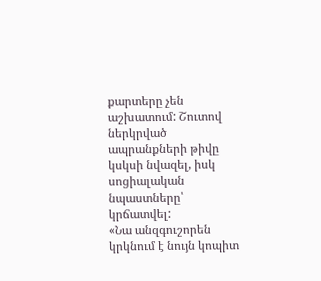քարտերը չեն աշխատում: Շուտով ներկրված ապրանքների թիվը կսկսի նվազել, իսկ սոցիալական նպաստները՝ կրճատվել:
«Նա անզգուշորեն կրկնում է նույն կոպիտ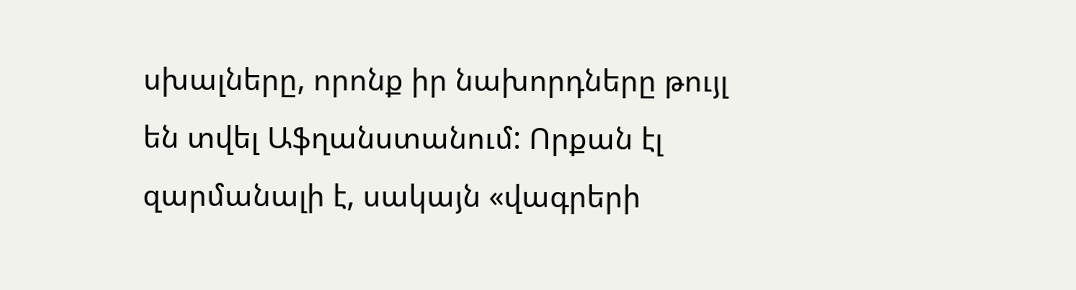սխալները, որոնք իր նախորդները թույլ են տվել Աֆղանստանում: Որքան էլ զարմանալի է, սակայն «վագրերի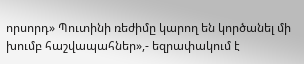որսորդ» Պուտինի ռեժիմը կարող են կործանել մի խումբ հաշվապահներ»,- եզրափակում է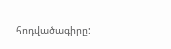հոդվածագիրը: